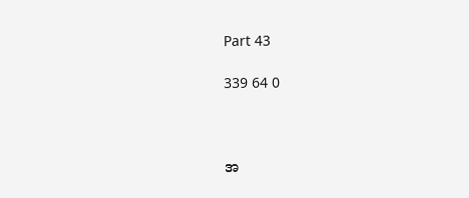Part 43

339 64 0



အ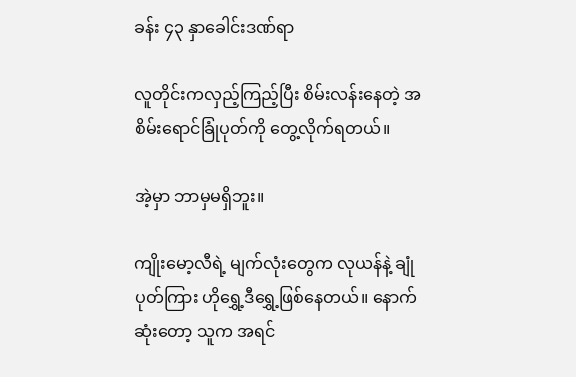ခန်း ၄၃ နှာခေါင်းဒဏ်ရာ

လူတိုင်းကလှည့်ကြည့်ပြီး စိမ်းလန်းနေတဲ့ အစိမ်းရောင်ခြုံပုတ်ကို တွေ့လိုက်ရတယ်။

အဲ့မှာ ဘာမှမရှိဘူး။

ကျိုးမော့လီရဲ့ မျက်လုံးတွေက လုယန်နဲ့ ချုံပုတ်ကြား ဟိုရွှေ့ဒီရွှေ့ဖြစ်နေတယ်။ နောက်ဆုံးတော့ သူက အရင်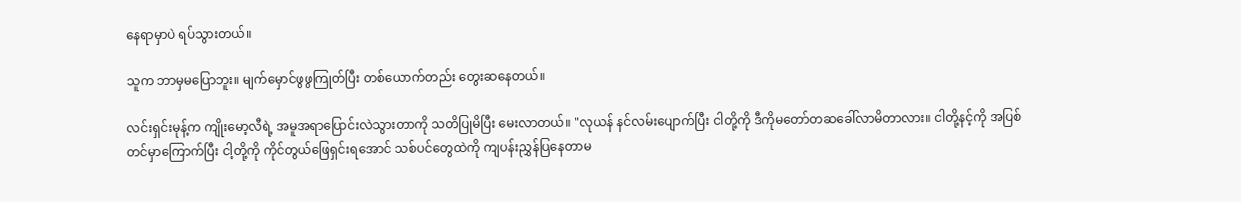နေရာမှာပဲ ရပ်သွားတယ်။

သူက ဘာမှမပြောဘူး။ မျက်မှောင်ဖွဖွကြုတ်ပြီး တစ်ယောက်တည်း တွေးဆနေတယ်။

လင်းရှင်းမုန့်က ကျိုးမော့လီရဲ့ အမူအရာပြောင်းလဲသွားတာကို သတိပြုမိပြီး မေးလာတယ်။ "လုယန် နင်လမ်းပျောက်ပြီး ငါတို့ကို ဒီကိုမတော်တဆခေါ်လာမိတာလား။ ငါတို့နင့်ကို အပြစ်တင်မှာကြောက်ပြီး ငါ့တို့ကို ကိုင်တွယ်ဖြေရှင်းရအောင် သစ်ပင်တွေထဲကို ကျပန်းညွှန်ပြနေတာမ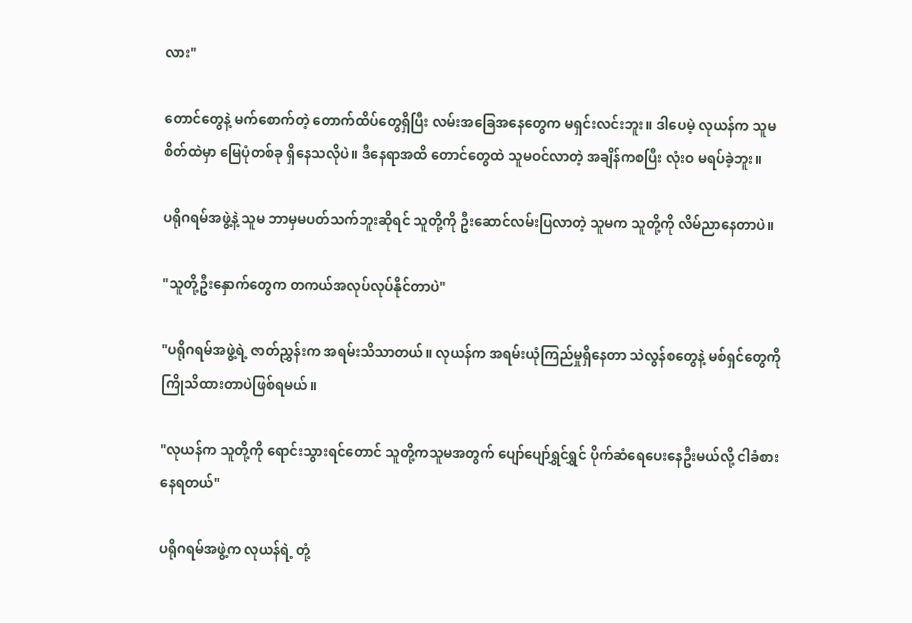လား"

တောင်တွေနဲ့ မက်စောက်တဲ့ တောက်ထိပ်တွေရှိပြီး လမ်းအခြေအနေတွေက မရှင်းလင်းဘူး။ ဒါပေမဲ့ လုယန်က သူမစိတ်ထဲမှာ မြေပုံတစ်ခု ရှိနေသလိုပဲ။ ဒီနေရာအထိ တောင်တွေထဲ သူမဝင်လာတဲ့ အချိန်ကစပြီး လုံးဝ မရပ်ခဲ့ဘူး။

ပရိုဂရမ်အဖွဲ့နဲ့ သူမ ဘာမှမပတ်သက်ဘူးဆိုရင် သူတို့ကို ဦးဆောင်လမ်းပြလာတဲ့ သူမက သူတို့ကို လိမ်ညာနေတာပဲ။

"သူတို့ဦးနှောက်တွေက တကယ်အလုပ်လုပ်နိုင်တာပဲ"

"ပရိုဂရမ်အဖွဲ့ရဲ့ ဇာတ်ညွှန်းက အရမ်းသိသာတယ်။ လုယန်က အရမ်းယုံကြည်မှုရှိနေတာ သဲလွန်စတွေနဲ့ မစ်ရှင်တွေကို ကြိုသိထားတာပဲဖြစ်ရမယ်။

"လုယန်က သူတို့ကို ရောင်းသွားရင်တောင် သူတို့ကသူမအတွက် ပျော်ပျော်ရွှင်ရွှင် ပိုက်ဆံရေပေးနေဦးမယ်လို့ ငါခံစားနေရတယ်"

ပရိုဂရမ်အဖွဲ့က လုယန်ရဲ့ တုံ့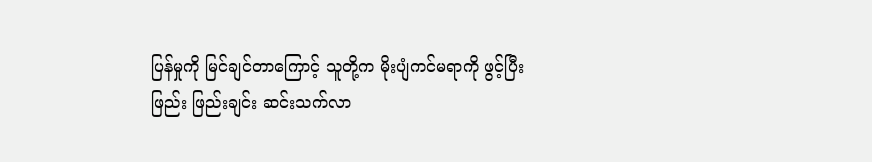ပြန်မှုကို မြင်ချင်တာကြောင့် သူတို့က မိုးပျံကင်မရာကို ဖွင့်ပြီး ဖြည်း ဖြည်းချင်း ဆင်းသက်လာ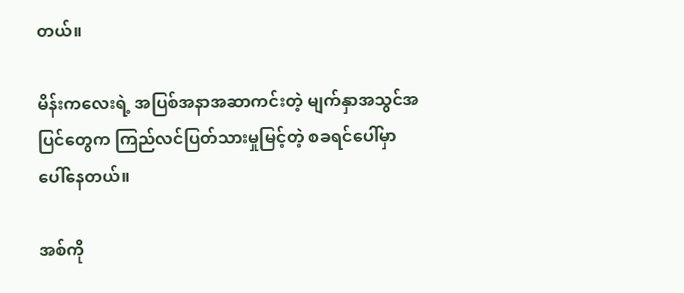တယ်။

မိန်းကလေးရဲ့ အပြစ်အနာအဆာကင်းတဲ့ မျက်နှာအသွင်အပြင်တွေက ကြည်လင်ပြတ်သားမှုမြင့်တဲ့ စခရင်ပေါ်မှာ ပေါ်နေတယ်။

အစ်ကို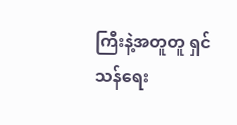ကြီးနဲ့အတူတူ ရှင်သန်ရေး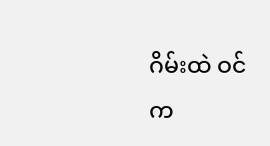ဂိမ်းထဲ ဝင်က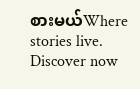စားမယ်Where stories live. Discover now